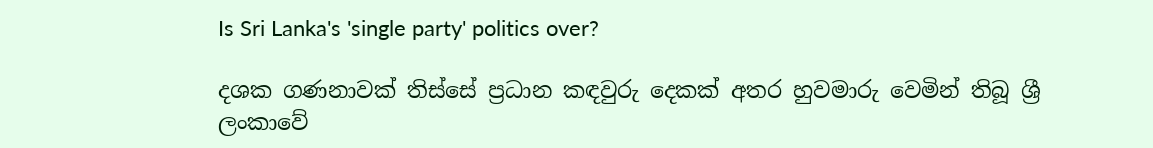Is Sri Lanka's 'single party' politics over?

දශක ගණනාවක් තිස්සේ ප්‍රධාන කඳවුරු දෙකක් අතර හුවමාරු වෙමින් තිබූ ශ්‍රී ලංකාවේ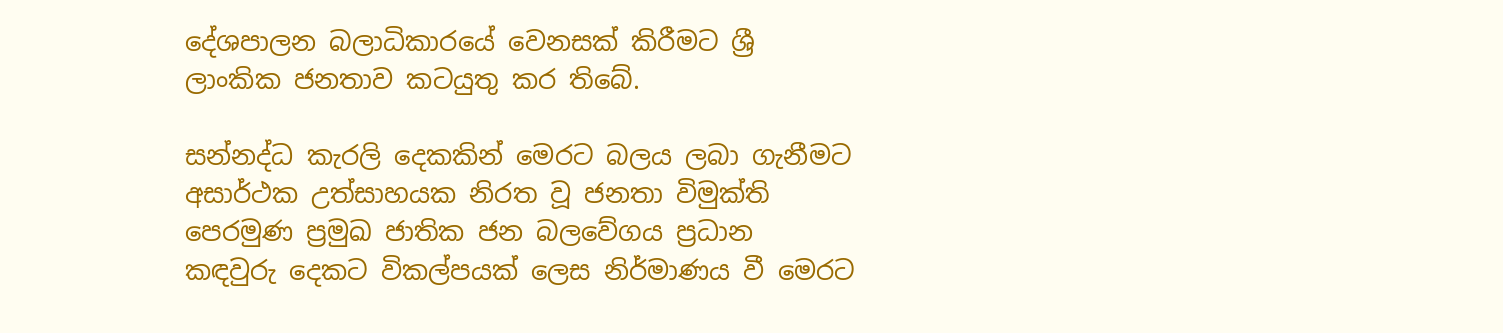දේශපාලන බලාධිකාරයේ වෙනසක් කිරීමට ශ්‍රී ලාංකික ජනතාව කටයුතු කර තිබේ.

සන්නද්ධ කැරලි දෙකකින් මෙරට බලය ලබා ගැනීමට අසාර්ථක උත්සාහයක නිරත වූ ජනතා විමුක්ති පෙරමුණ ප්‍රමුඛ ජාතික ජන බලවේගය ප්‍රධාන කඳවුරු දෙකට විකල්පයක් ලෙස නිර්මාණය වී මෙරට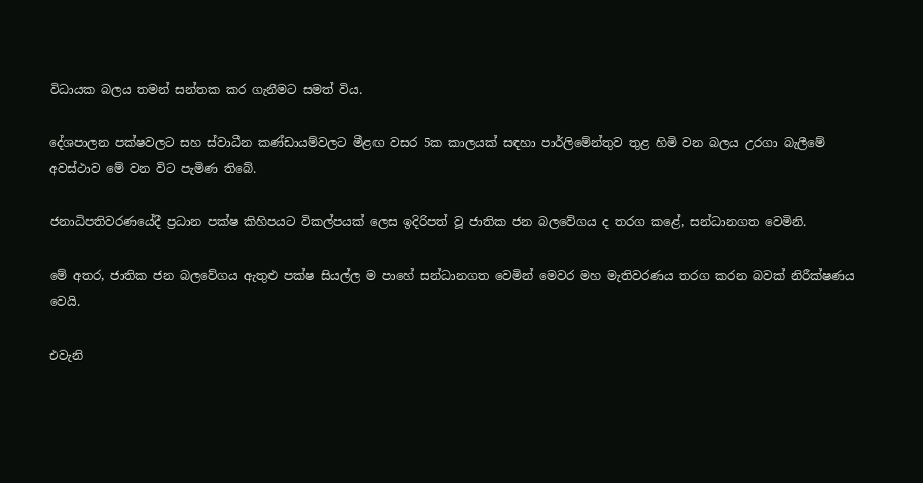විධායක බලය තමන් සන්තක කර ගැනීමට සමත් විය.

දේශපාලන පක්ෂවලට සහ ස්වාධීන කණ්ඩායම්වලට මීළඟ වසර 5ක කාලයක් සඳහා පාර්ලිමේන්තුව තුළ හිමි වන බලය උරගා බැලීමේ අවස්ථාව මේ වන විට පැමිණ තිබේ.

ජනාධිපතිවරණයේදී ප්‍රධාන පක්ෂ කිහිපයට විකල්පයක් ලෙස ඉදිරිපත් වූ ජාතික ජන බලවේගය ද තරග කළේ, සන්ධානගත වෙමිනි.

මේ අතර, ජාතික ජන බලවේගය ඇතුළු පක්ෂ සියල්ල ම පාහේ සන්ධානගත වෙමින් මෙවර මහ මැතිවරණය තරග කරන බවක් නිරීක්ෂණය වෙයි.

එවැනි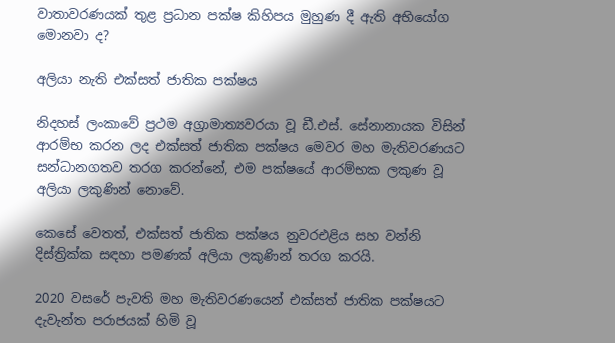වාතාවරණයක් තුළ ප්‍රධාන පක්ෂ කිහිපය මුහුණ දී ඇති අභියෝග මොනවා ද?

අලියා නැති එක්සත් ජාතික පක්ෂය

නිදහස් ලංකාවේ ප්‍රථම අග්‍රාමාත්‍යවරයා වූ ඩී.එස්. සේනානායක විසින් ආරම්භ කරන ලද එක්සත් ජාතික පක්ෂය මෙවර මහ මැතිවරණයට සන්ධානගතව තරග කරන්නේ, එම පක්ෂයේ ආරම්භක ලකුණ වූ අලියා ලකුණින් නොවේ.

කෙසේ වෙතත්, එක්සත් ජාතික පක්ෂය නුවරඑළිය සහ වන්නි දිස්ත්‍රික්ක සඳහා පමණක් අලියා ලකුණින් තරග කරයි.

2020 වසරේ පැවති මහ මැතිවරණයෙන් එක්සත් ජාතික පක්ෂයට දැවැන්ත පරාජයක් හිමි වූ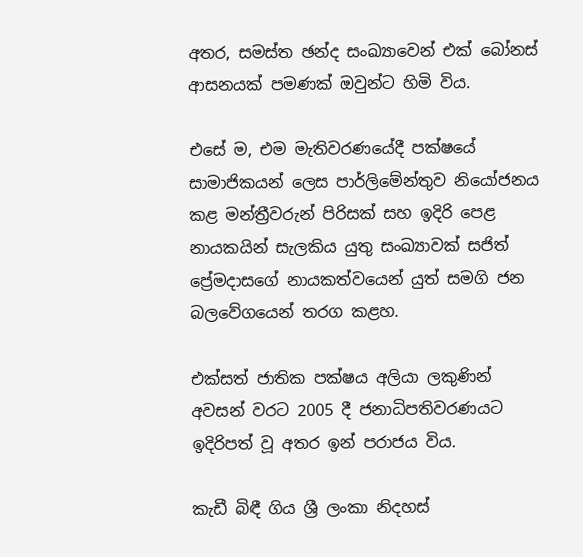අතර, සමස්ත ඡන්ද සංඛ්‍යාවෙන් එක් බෝනස් ආසනයක් පමණක් ඔවුන්ට හිමි විය.

එසේ ම, එම මැතිවරණයේදී පක්ෂයේ සාමාජිකයන් ලෙස පාර්ලිමේන්තුව නියෝජනය කළ මන්ත්‍රීවරුන් පිරිසක් සහ ඉදිරි පෙළ නායකයින් සැලකිය යුතු සංඛ්‍යාවක් සජිත් ප්‍රේමදාසගේ නායකත්වයෙන් යුත් සමගි ජන බලවේගයෙන් තරග කළහ.

එක්සත් ජාතික පක්ෂය අලියා ලකුණින් අවසන් වරට 2005 දී ජනාධිපතිවරණයට ඉදිරිපත් වූ අතර ඉන් පරාජය විය.

කැඩී බිඳී ගිය ශ්‍රී ලංකා නිදහස්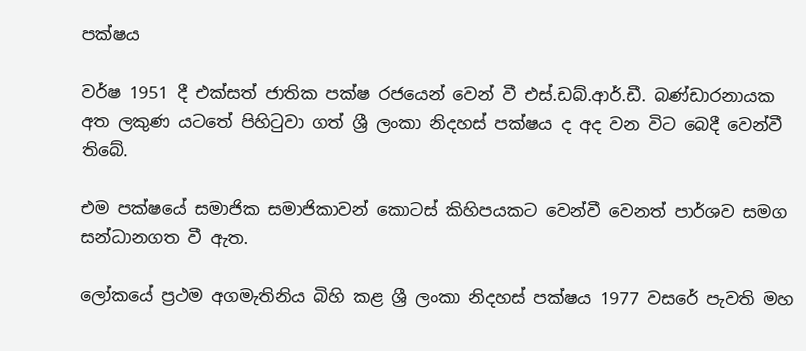පක්ෂය

වර්ෂ 1951 දී එක්සත් ජාතික පක්ෂ රජයෙන් වෙන් වී එස්.ඩබ්.ආර්.ඩී. බණ්ඩාරනායක අත ලකුණ යටතේ පිහිටුවා ගත් ශ්‍රී ලංකා නිදහස් පක්ෂය ද අද වන විට බෙදී වෙන්වී තිබේ.

එම පක්ෂයේ සමාජික සමාජිකාවන් කොටස් කිහිපයකට වෙන්වී වෙනත් පාර්ශව සමග සන්ධානගත වී ඇත.

ලෝකයේ ප්‍රථම අගමැතිනිය බිහි කළ ශ්‍රී ලංකා නිදහස් පක්ෂය 1977 වසරේ පැවති මහ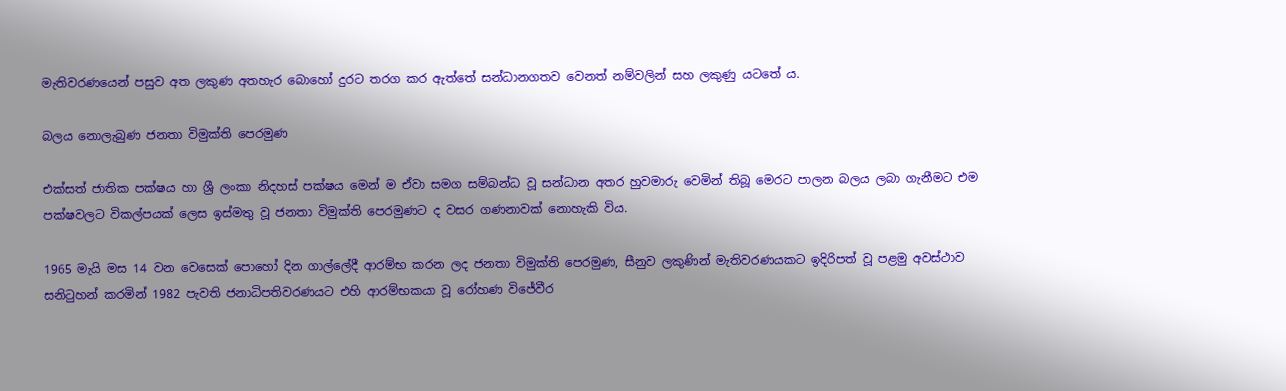මැතිවරණයෙන් පසුව අත ලකුණ අතහැර බොහෝ දුරට තරග කර ඇත්තේ සන්ධානගතව වෙනත් නම්වලින් සහ ලකුණු යටතේ ය.

බලය නොලැබුණ ජනතා විමුක්ති පෙරමුණ

එක්සත් ජාතික පක්ෂය හා ශ්‍රී ලංකා නිදහස් පක්ෂය මෙන් ම ඒවා සමග සම්බන්ධ වූ සන්ධාන අතර හුවමාරු වෙමින් තිබූ මෙරට පාලන බලය ලබා ගැනීමට එම පක්ෂවලට විකල්පයක් ලෙස ඉස්මතු වූ ජනතා විමුක්ති පෙරමුණට ද වසර ගණනාවක් නොහැකි විය.

1965 මැයි මස 14 වන වෙසෙක් පොහෝ දින ගාල්ලේදී ආරම්භ කරන ලද ජනතා විමුක්ති පෙරමුණ, සීනුව ලකුණින් මැතිවරණයකට ඉදිරිපත් වූ පළමු අවස්ථාව සනිටුහන් කරමින් 1982 පැවති ජනාධිපතිවරණයට එහි ආරම්භකයා වූ රෝහණ විජේවීර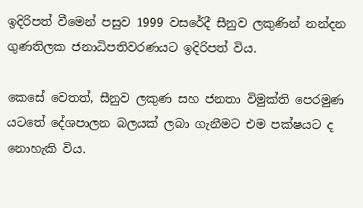ඉදිරිපත් වීමෙන් පසුව 1999 වසරේදී සීනුව ලකුණින් නන්දන ගුණතිලක ජනාධිපතිවරණයට ඉදිරිපත් විය.

කෙසේ වෙතත්, සීනුව ලකුණ සහ ජනතා විමුක්ති පෙරමුණ යටතේ දේශපාලන බලයක් ලබා ගැනීමට එම පක්ෂයට ද නොහැකි විය.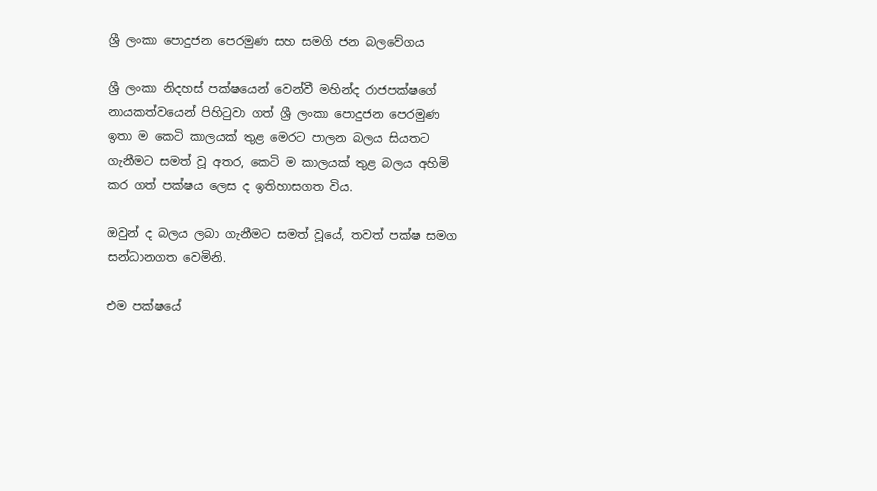ශ්‍රී ලංකා පොදුජන පෙරමුණ සහ සමගි ජන බලවේගය

ශ්‍රී ලංකා නිදහස් පක්ෂයෙන් වෙන්වී මහින්ද රාජපක්ෂගේ නායකත්වයෙන් පිහිටුවා ගත් ශ්‍රී ලංකා පොදුජන පෙරමුණ ඉතා ම කෙටි කාලයක් තුළ මෙරට පාලන බලය සියතට ගැනීමට සමත් වූ අතර, කෙටි ම කාලයක් තුළ බලය අහිමි කර ගත් පක්ෂය ලෙස ද ඉතිහාසගත විය.

ඔවුන් ද බලය ලබා ගැනීමට සමත් වූයේ, තවත් පක්ෂ සමග සන්ධානගත වෙමිනි.

එම පක්ෂයේ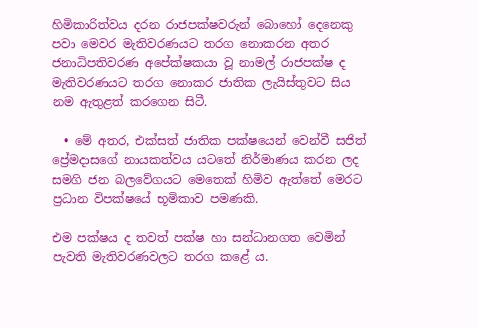හිමිකාරිත්වය දරන රාජපක්ෂවරුන් බොහෝ දෙනෙකු පවා මෙවර මැතිවරණයට තරග නොකරන අතර ජනාධිපතිවරණ අපේක්ෂකයා වූ නාමල් රාජපක්ෂ ද මැතිවරණයට තරග නොකර ජාතික ලැයිස්තුවට සිය නම ඇතුළත් කරගෙන සිටී.

  • මේ අතර, එක්සත් ජාතික පක්ෂයෙන් වෙන්වී සජිත් ප්‍රේමදාසගේ නායකත්වය යටතේ නිර්මාණය කරන ලද සමගි ජන බලවේගයට මෙතෙක් හිමිව ඇත්තේ මෙරට ප්‍රධාන විපක්ෂයේ භූමිකාව පමණකි.

එම පක්ෂය ද තවත් පක්ෂ හා සන්ධානගත වෙමින් පැවති මැතිවරණවලට තරග කළේ ය.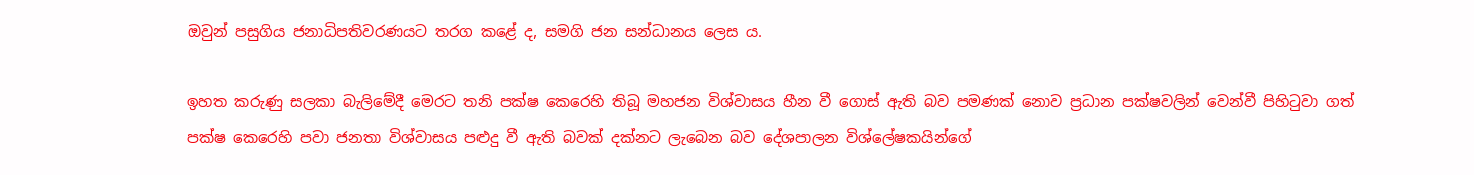ඔවුන් පසුගිය ජනාධිපතිවරණයට තරග කළේ ද, සමගි ජන සන්ධානය ලෙස ය.

ඉහත කරුණු සලකා බැලිමේදී මෙරට තනි පක්ෂ කෙරෙහි තිබූ මහජන විශ්වාසය හීන වී ගොස් ඇති බව පමණක් නොව ප්‍රධාන පක්ෂවලින් වෙන්වී පිහිටුවා ගත් පක්ෂ කෙරෙහි පවා ජනතා විශ්වාසය පළුදු වී ඇති බවක් දක්නට ලැබෙන බව දේශපාලන විශ්ලේෂකයින්ගේ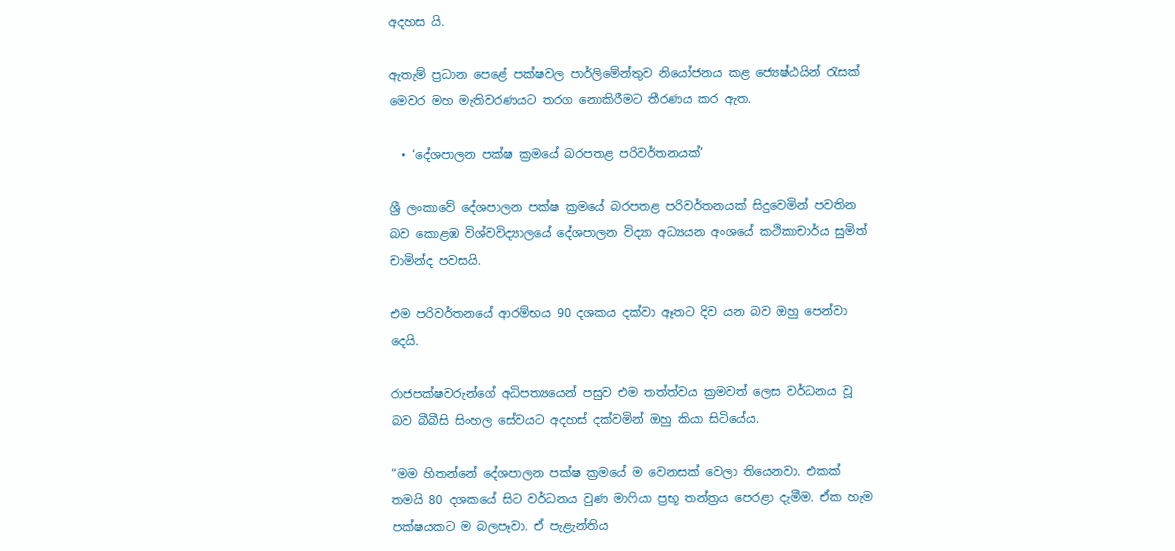අදහස යි.

ඇතැම් ප්‍රධාන පෙළේ පක්ෂවල පාර්ලිමේන්තුව නියෝජනය කළ ජ්‍යෙෂ්ඨයින් රැසක් මෙවර මහ මැතිවරණයට තරග නොකිරීමට තීරණය කර ඇත.

  • ‘දේශපාලන පක්ෂ ක්‍රමයේ බරපතළ පරිවර්තනයක්’

ශ්‍රී ලංකාවේ දේශපාලන පක්ෂ ක්‍රමයේ බරපතළ පරිවර්තනයක් සිදුවෙමින් පවතින බව කොළඹ විශ්වවිද්‍යාලයේ දේශපාලන විද්‍යා අධ්‍යයන අංශයේ කථිකාචාර්ය සුමිත් චාමින්ද පවසයි.

එම පරිවර්තනයේ ආරම්භය 90 දශකය දක්වා ඈතට දිව යන බව ඔහු පෙන්වා දෙයි.

රාජපක්ෂවරුන්ගේ අධිපත්‍යයෙන් පසුව එම තත්ත්වය ක්‍රමවත් ලෙස වර්ධනය වූ බව බීබීසි සිංහල සේවයට අදහස් දක්වමින් ඔහු කියා සිටියේය.

“මම හිතන්නේ දේශපාලන පක්ෂ ක්‍රමයේ ම වෙනසක් වෙලා තියෙනවා. එකක් තමයි 80 දශකයේ සිට වර්ධනය වුණ මාෆියා ප්‍රභූ තන්ත්‍රය පෙරළා දැමීම. ඒක හැම පක්ෂයකට ම බලපෑවා. ඒ පැළැන්තිය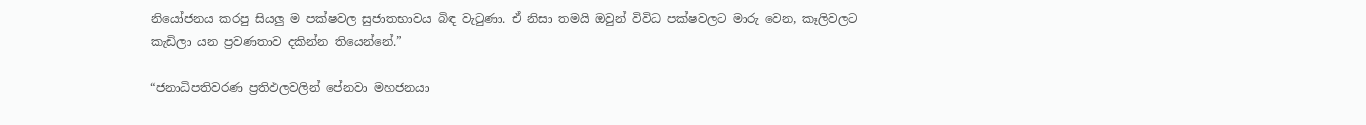නියෝජනය කරපු සියලු ම පක්ෂවල සුජාතභාවය බිඳ වැටුණා. ඒ නිසා තමයි ඔවුන් විවිධ පක්ෂවලට මාරු වෙන, කෑලිවලට කැඩිලා යන ප්‍රවණතාව දකින්න තියෙන්නේ.”

“ජනාධිපතිවරණ ප්‍රතිඵලවලින් පේනවා මහජනයා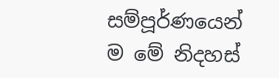සම්පූර්ණයෙන් ම මේ නිදහස්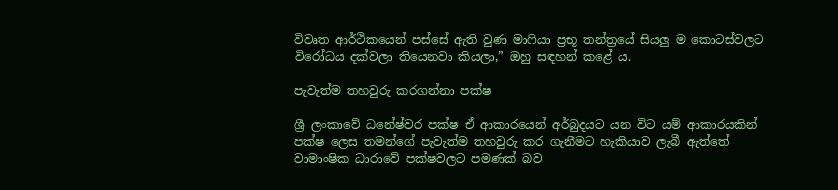විවෘත ආර්ථිකයෙන් පස්සේ ඇති වුණ මාෆියා ප්‍රභූ තන්ත්‍රයේ සියලු ම කොටස්වලට විරෝධය දක්වලා තියෙනවා කියලා,” ඔහු සඳහන් කළේ ය.

පැවැත්ම තහවුරු කරගන්නා පක්ෂ

ශ්‍රී ලංකාවේ ධනේෂ්වර පක්ෂ ඒ ආකාරයෙන් අර්බුදයට යන විට යම් ආකාරයකින් පක්ෂ ලෙස තමන්ගේ පැවැත්ම තහවුරු කර ගැනීමට හැකියාව ලැබී ඇත්තේ වාමාංෂික ධාරාවේ පක්ෂවලට පමණක් බව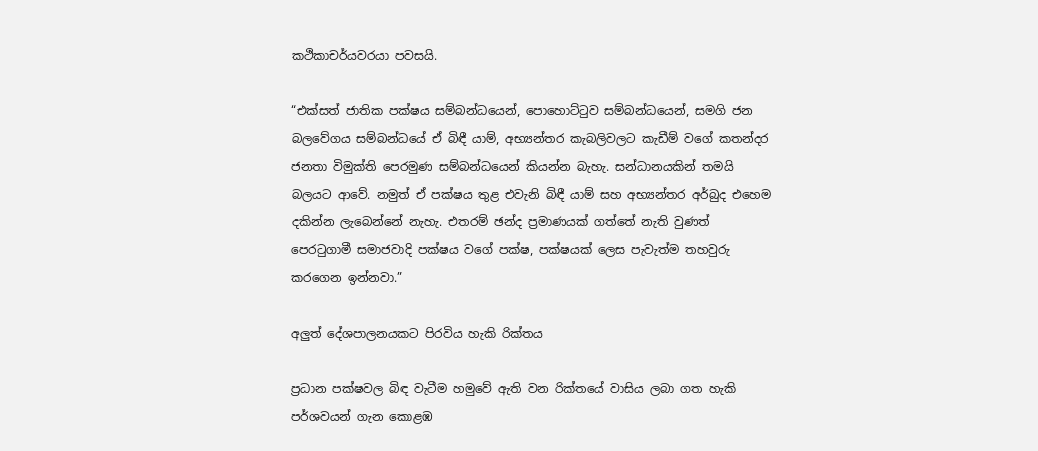කථිකාචර්යවරයා පවසයි.

“එක්සත් ජාතික පක්ෂය සම්බන්ධයෙන්, පොහොට්ටුව සම්බන්ධයෙන්, සමගි ජන බලවේගය සම්බන්ධයේ ඒ බිඳී යාම්, අභ්‍යන්තර කැබලිවලට කැඩීම් වගේ කතන්දර ජනතා විමුක්ති පෙරමුණ සම්බන්ධයෙන් කියන්න බැහැ. සන්ධානයකින් තමයි බලයට ආවේ. නමුත් ඒ පක්ෂය තුළ එවැනි බිඳී යාම් සහ අභ්‍යන්තර අර්බුද එහෙම දකින්න ලැබෙන්නේ නැහැ. එතරම් ඡන්ද ප්‍රමාණයක් ගත්තේ නැති වුණත් පෙරටුගාමී සමාජවාදි පක්ෂය වගේ පක්ෂ, පක්ෂයක් ලෙස පැවැත්ම තහවුරු කරගෙන ඉන්නවා.”

අලුත් දේශපාලනයකට පිරවිය හැකි රික්තය

ප්‍රධාන පක්ෂවල බිඳ වැටීම හමුවේ ඇති වන රික්තයේ වාසිය ලබා ගත හැකි පර්ශවයන් ගැන කොළඹ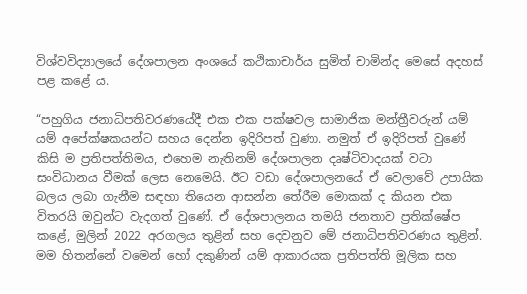විශ්වවිද්‍යාලයේ දේශපාලන අංශයේ කථිකාචාර්ය සුමිත් චාමින්ද මෙසේ අදහස් පළ කළේ ය.

“පහුගිය ජනාධිපතිවරණයේදී එක එක පක්ෂවල සාමාජික මන්ත්‍රීවරුන් යම් යම් අපේක්ෂකයන්ට සහය දෙන්න ඉදිරිපත් වුණා. නමුත් ඒ ඉදිරිපත් වුණේ කිසි ම ප්‍රතිපත්තිමය, එහෙම නැතිනම් දේශපාලන දෘෂ්ටිවාදයක් වටා සංවිධානය වීමක් ලෙස නෙමෙයි. ඊට වඩා දේශපාලනයේ ඒ වෙලාවේ උපායික බලය ලබා ගැනීම සඳහා තියෙන ආසන්න තේරීම මොකක් ද කියන එක විතරයි ඔවුන්ට වැදගත් වුණේ. ඒ දේශපාලනය තමයි ජනතාව ප්‍රතික්ෂේප කළේ, මුලින් 2022 අරගලය තුළින් සහ දෙවනුව මේ ජනාධිපතිවරණය තුළින්. මම හිතන්නේ වමෙන් හෝ දකුණින් යම් ආකාරයක ප්‍රතිපත්ති මූලික සහ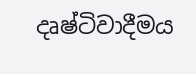දෘෂ්ටිවාදීමය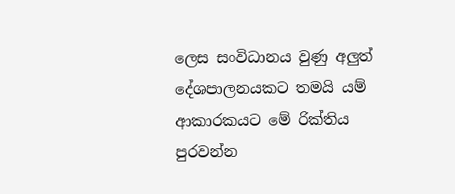ලෙස සංවිධානය වුණු අලුත් දේශපාලනයකට තමයි යම් ආකාරකයට මේ රික්තිය පුරවන්න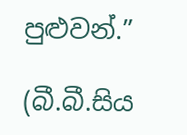පුළුවන්.”

(බී.බී.සිය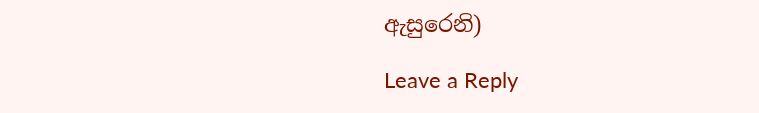ඇසුරෙනි)

Leave a Reply